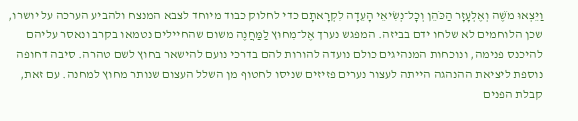וַיֵּצְאוּ מֹשֶׁה וְאֶלְעָזָר הַכֹּהֵן וְכׇל־נְשִׂיאֵי הָעֵדָה לִקְרָאתָם כדי לחלוק כבוד מיוחד לצבא המנצח ולהביע הערכה על יושרו, שכן הלוחמים לא שלחו ידם בביזה. המפגש נערך אֶל־מִחוּץ לַמַּחֲנֶה משום שהחיילים נטמאו בקרב ונאסר עליהם להיכנס פנימה, ונוכחות המנהיגים כולם נועדה להורות להם בדרכי נועם להישאר בחוץ לשם טהרה. סיבה דחופה נוספת ליציאת ההנהגה הייתה לעצור נערים פזיזים שניסו לחטוף מן השלל העצום שנותר מחוץ למחנה. עם זאת, קבלת הפנים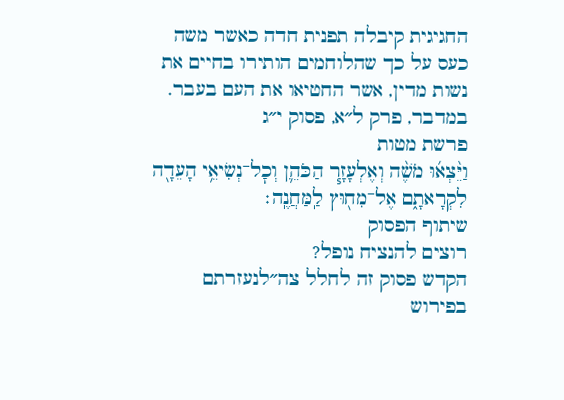החגיגית קיבלה תפנית חדה כאשר משה כעס על כך שהלוחמים הותירו בחיים את נשות מדין, אשר החטיאו את העם בעבר.
במדבר, פרק ל״א, פסוק י״ג
פרשת מטות
וַיֵּ֨צְא֜וּ מֹשֶׁ֨ה וְאֶלְעָזָ֧ר הַכֹּהֵ֛ן וְכׇל־נְשִׂיאֵ֥י הָעֵדָ֖ה לִקְרָאתָ֑ם אֶל־מִח֖וּץ לַֽמַּחֲנֶֽה׃
שיתוף הפסוק
רוצים להנציח נופל?
הקדש פסוק זה לחלל צה״לנעזרתם בפירוש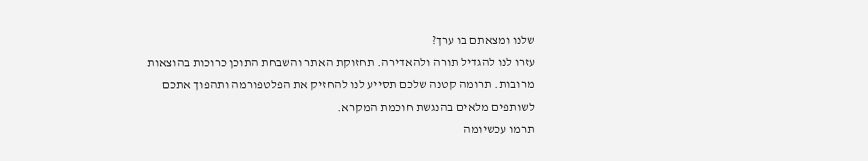שלנו ומצאתם בו ערך?
עזרו לנו להגדיל תורה ולהאדירה. תחזוקת האתר והשבחת התוכן כרוכות בהוצאות מרובות. תרומה קטנה שלכם תסייע לנו להחזיק את הפלטפורמה ותהפוך אתכם לשותפים מלאים בהנגשת חוכמת המקרא.
תרמו עכשיומה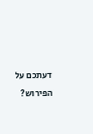דעתכם על הפירוש?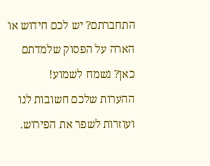התחברתם? יש לכם חידוש או הארה על הפסוק שלמדתם כאן? נשמח לשמוע!
ההערות שלכם חשובות לנו ועוזרות לשפר את הפירוש.